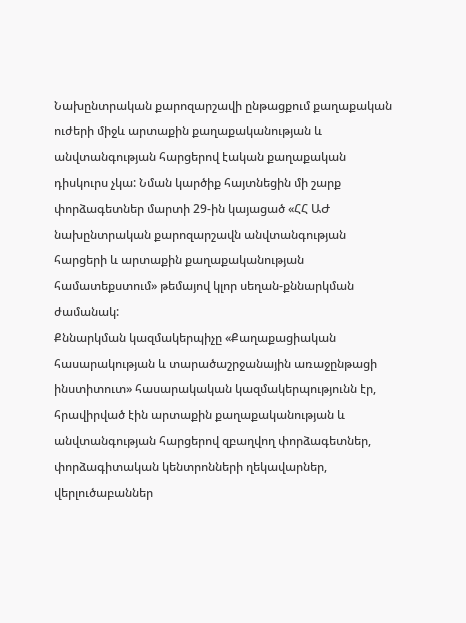Նախընտրական քարոզարշավի ընթացքում քաղաքական ուժերի միջև արտաքին քաղաքականության և անվտանգության հարցերով էական քաղաքական դիսկուրս չկա: Նման կարծիք հայտնեցին մի շարք փորձագետներ մարտի 29-ին կայացած «ՀՀ ԱԺ նախընտրական քարոզարշավն անվտանգության հարցերի և արտաքին քաղաքականության համատեքստում» թեմայով կլոր սեղան-քննարկման ժամանակ:
Քննարկման կազմակերպիչը «Քաղաքացիական հասարակության և տարածաշրջանային առաջընթացի ինստիտուտ» հասարակական կազմակերպությունն էր, հրավիրված էին արտաքին քաղաքականության և անվտանգության հարցերով զբաղվող փորձագետներ, փորձագիտական կենտրոնների ղեկավարներ, վերլուծաբաններ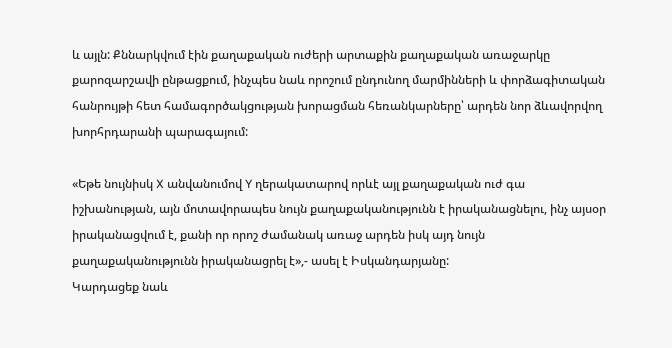և այլն: Քննարկվում էին քաղաքական ուժերի արտաքին քաղաքական առաջարկը քարոզարշավի ընթացքում, ինչպես նաև որոշում ընդունող մարմինների և փորձագիտական հանրույթի հետ համագործակցության խորացման հեռանկարները՝ արդեն նոր ձևավորվող խորհրդարանի պարագայում:

«Եթե նույնիսկ X անվանումով Y ղերակատարով որևէ այլ քաղաքական ուժ գա իշխանության, այն մոտավորապես նույն քաղաքականությունն է իրականացնելու, ինչ այսօր իրականացվում է, քանի որ որոշ ժամանակ առաջ արդեն իսկ այդ նույն քաղաքականությունն իրականացրել է»,- ասել է Իսկանդարյանը:
Կարդացեք նաև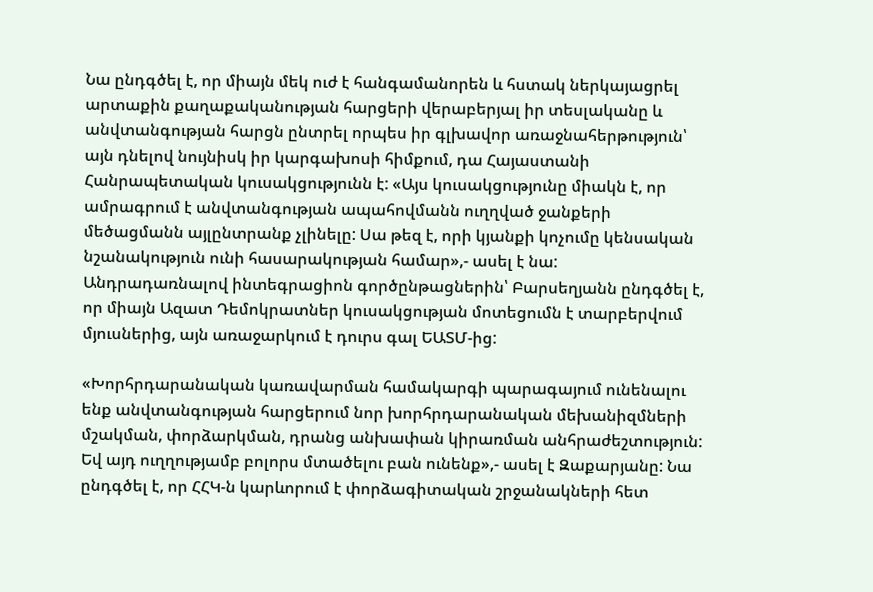Նա ընդգծել է, որ միայն մեկ ուժ է հանգամանորեն և հստակ ներկայացրել արտաքին քաղաքականության հարցերի վերաբերյալ իր տեսլականը և անվտանգության հարցն ընտրել որպես իր գլխավոր առաջնահերթություն՝ այն դնելով նույնիսկ իր կարգախոսի հիմքում, դա Հայաստանի Հանրապետական կուսակցությունն է: «Այս կուսակցությունը միակն է, որ ամրագրում է անվտանգության ապահովմանն ուղղված ջանքերի մեծացմանն այլընտրանք չլինելը: Սա թեզ է, որի կյանքի կոչումը կենսական նշանակություն ունի հասարակության համար»,- ասել է նա:
Անդրադառնալով ինտեգրացիոն գործընթացներին՝ Բարսեղյանն ընդգծել է, որ միայն Ազատ Դեմոկրատներ կուսակցության մոտեցումն է տարբերվում մյուսներից, այն առաջարկում է դուրս գալ ԵԱՏՄ-ից:

«Խորհրդարանական կառավարման համակարգի պարագայում ունենալու ենք անվտանգության հարցերում նոր խորհրդարանական մեխանիզմների մշակման, փորձարկման, դրանց անխափան կիրառման անհրաժեշտություն: Եվ այդ ուղղությամբ բոլորս մտածելու բան ունենք»,- ասել է Զաքարյանը: Նա ընդգծել է, որ ՀՀԿ-ն կարևորում է փորձագիտական շրջանակների հետ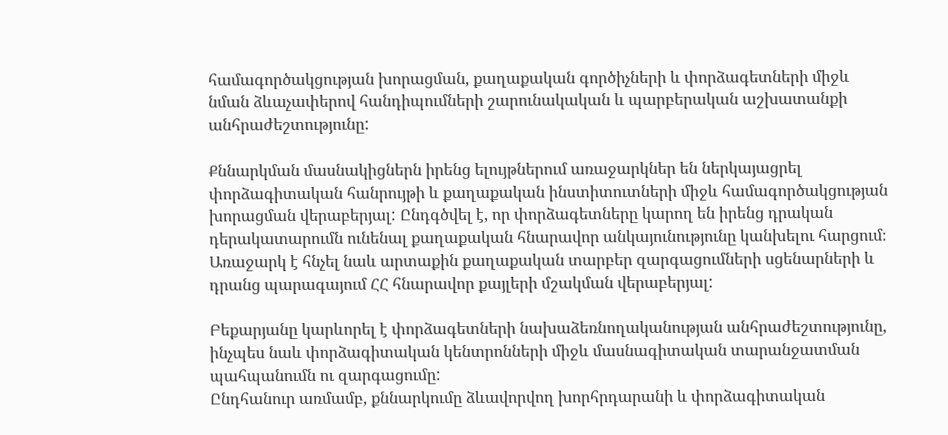համագործակցության խորացման, քաղաքական գործիչների և փորձագետների միջև նման ձևաչափերով հանդիպումների շարունակական և պարբերական աշխատանքի անհրաժեշտությունը:

Քննարկման մասնակիցներն իրենց ելույթներում առաջարկներ են ներկայացրել փորձագիտական հանրույթի և քաղաքական ինստիտուտների միջև համագործակցության խորացման վերաբերյալ: Ընդգծվել է, որ փորձագետները կարող են իրենց դրական դերակատարումն ունենալ քաղաքական հնարավոր անկայունությունը կանխելու հարցում։ Առաջարկ է հնչել նաև արտաքին քաղաքական տարբեր զարգացումների սցենարների և դրանց պարագայում ՀՀ հնարավոր քայլերի մշակման վերաբերյալ:

Բեքարյանը կարևորել է փորձագետների նախաձեռնողականության անհրաժեշտությունը, ինչպես նաև փորձագիտական կենտրոնների միջև մասնագիտական տարանջատման պահպանումն ու զարգացումը:
Ընդհանուր առմամբ, քննարկումը ձևավորվող խորհրդարանի և փորձագիտական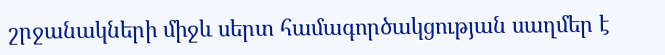շրջանակների միջև սերտ համագործակցության սաղմեր է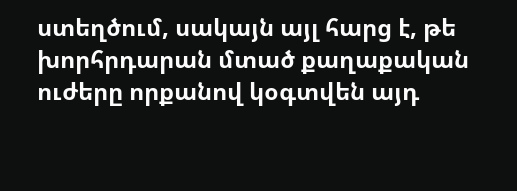ստեղծում, սակայն այլ հարց է, թե խորհրդարան մտած քաղաքական ուժերը որքանով կօգտվեն այդ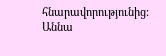հնարավորությունից:
Աննա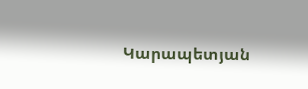Կարապետյան